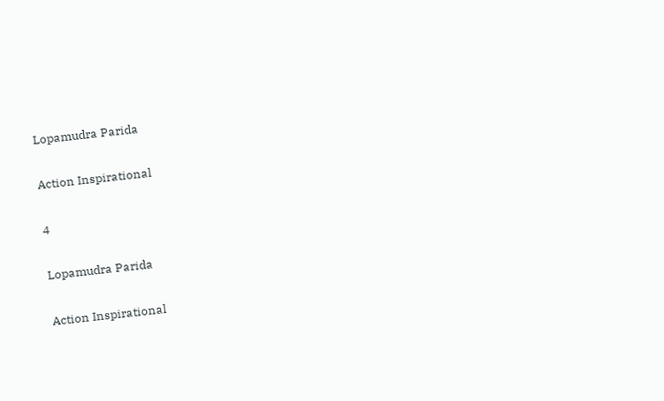Lopamudra Parida

Action Inspirational

4

Lopamudra Parida

Action Inspirational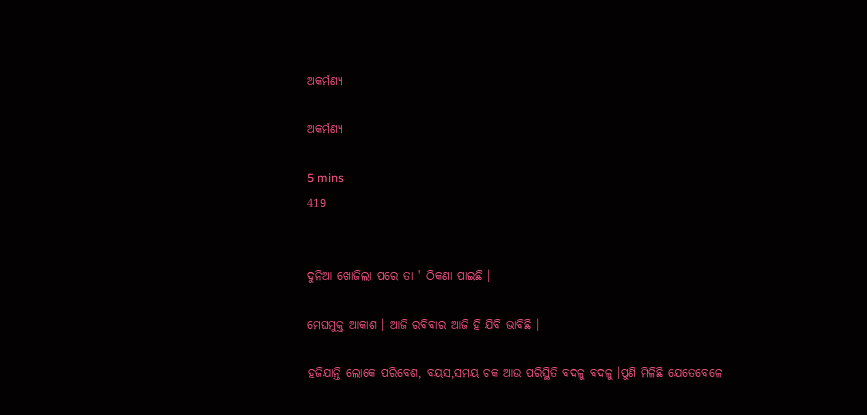ଅକର୍ମଣ୍ୟ

ଅକର୍ମଣ୍ୟ

5 mins
419


ଦୁନିଆ ଖୋଜିଲା ପରେ ତା ' ଠିକଣା ପାଇଛି ।

ମେଘମୁକ୍ତ ଆକାଶ । ଆଜି ରବିବାର ଆଜି ହି ଯିବି ଭାବିଛି ।

ହଜିଯାନ୍ତି ଲୋକେ ପରିବେଶ, ବୟସ,ସମୟ ଚକ ଆଉ ପରିସ୍ଥିତି ବଦଳୁ ବଦଳୁ ।ପୁଣି ମିଳିଛି ଯେତେବେଳେ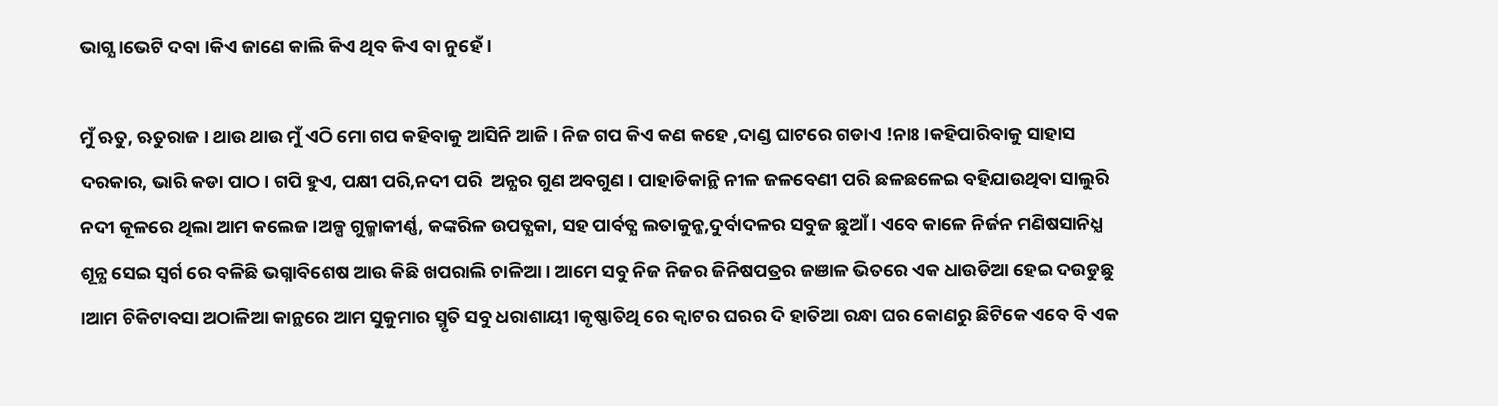ଭାଗ୍ଯ ।ଭେଟି ଦବା ।କିଏ ଜାଣେ କାଲି କିଏ ଥିବ କିଏ ବା ନୁହେଁ ।

ମୁଁ ଋତୁ, ଋତୁରାଜ । ଥାଉ ଥାଉ ମୁଁ ଏଠି ମୋ ଗପ କହିବାକୁ ଆସିନି ଆଜି । ନିଜ ଗପ କିଏ କଣ କହେ ,ଦାଣ୍ଡ ଘାଟରେ ଗଡାଏ !ନାଃ ।କହିପାରିବାକୁ ସାହାସ ଦରକାର, ଭାରି କଡା ପାଠ । ଗପି ହୁଏ, ପକ୍ଷୀ ପରି,ନଦୀ ପରି  ଅନ୍ଯର ଗୁଣ ଅବଗୁଣ । ପାହାଡିକାନ୍ଥି ନୀଳ ଜଳବେଣୀ ପରି ଛଳଛଳେଇ ବହିଯାଉଥିବା ସାଲୁରି ନଦୀ କୂଳରେ ଥିଲା ଆମ କଲେଜ ।ଅଳ୍ପ ଗୁଳ୍ମାକୀର୍ଣ୍ଣ, କଙ୍କରିଳ ଉପତ୍ଯକା, ସହ ପାର୍ବତ୍ଯ ଲତାକୁନ୍ଜ,ଦୁର୍ବାଦଳର ସବୁଜ ଛୁଆଁ । ଏବେ କାଳେ ନିର୍ଜନ ମଣିଷସାନିଧ୍ଯ ଶୂନ୍ଯ ସେଇ ସ୍ବର୍ଗ ରେ ବଳିଛି ଭଗ୍ନାବିଶେଷ ଆଉ କିଛି ଖପରାଲି ଚାଳିଆ । ଆମେ ସବୁ ନିଜ ନିଜର ଜିନିଷପତ୍ରର ଜଞାଳ ଭିତରେ ଏକ ଧାଉଡିଆ ହେଇ ଦଉଡୁଛୁ ।ଆମ ଚିକିଟାବସା ଅଠାଳିଆ କାନ୍ଥରେ ଆମ ସୁକୁମାର ସ୍ମୃତି ସବୁ ଧରାଶାୟୀ ।କୃଷ୍ଣାତିଥି ରେ କ୍ବାଟର ଘରର ଦି ହାତିଆ ରନ୍ଧା ଘର କୋଣରୁ ଛିଟିକେ ଏବେ ବି ଏକ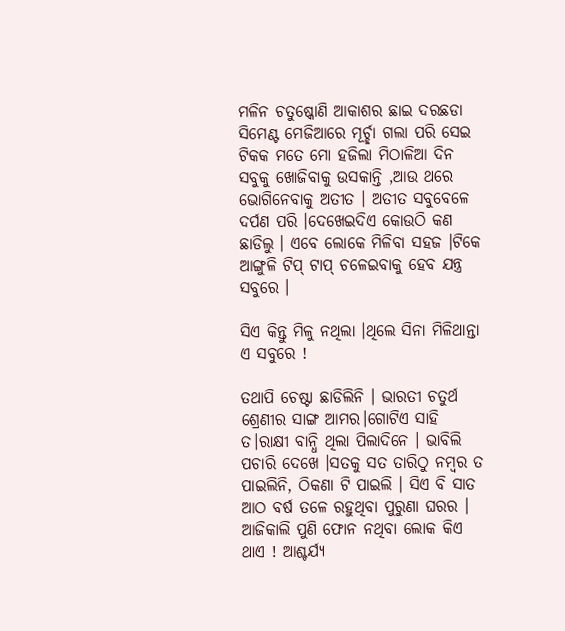ମଳିନ ଚତୁଷ୍କୋଣି ଆକାଶର ଛାଇ ଦରଛଡା ସିମେଣ୍ଟ ମେଜିଆରେ ମୂର୍ଚ୍ଛା ଗଲା ପରି ସେଇ ଟିକକ ମତେ ମୋ ହଜିଲା ମିଠାଳିଆ ଦିନ ସବୁକୁ ଖୋଜିବାକୁ ଉସକାନ୍ତି ,ଆଉ ଥରେ ଭୋଗିନେବାକୁ ଅତୀତ । ଅତୀତ ସବୁବେଳେ ଦର୍ପଣ ପରି ।ଦେଖେଇଦିଏ କୋଉଠି କଣ ଛାଡିଲୁ । ଏବେ ଲୋକେ ମିଳିବା ସହଜ ।ଟିକେ ଆଙ୍ଗୁଳି ଟିପ୍ ଟାପ୍ ଚଳେଇବାକୁ ହେବ ଯନ୍ତ୍ର ସବୁରେ ।

ସିଏ କିନ୍ତୁ ମିଳୁ ନଥିଲା ।ଥିଲେ ସିନା ମିଳିଥାନ୍ତା ଏ ସବୁରେ !

ତଥାପି ଚେଷ୍ଟା ଛାଡିଲିନି । ଭାରତୀ ଚତୁର୍ଥ ଶ୍ରେଣୀର ସାଙ୍ଗ ଆମର।ଗୋଟିଏ ସାହି ତ।ରାକ୍ଷୀ ବାନ୍ଧି ଥିଲା ପିଲାଦିନେ । ଭାବିଲି ପଚାରି ଦେଖେ ।ସତକୁ ସତ ତାରିଠୁ ନମ୍ବର ତ ପାଇଲିନି, ଠିକଣା ଟି ପାଇଲି । ସିଏ ବି ସାତ ଆଠ ବର୍ଷ ତଳେ ରହୁଥିବା ପୁରୁଣା ଘରର । ଆଜିକାଲି ପୁଣି ଫୋନ ନଥିବା ଲୋକ କିଏ ଥାଏ ! ଆଶ୍ଚର୍ଯ୍ୟ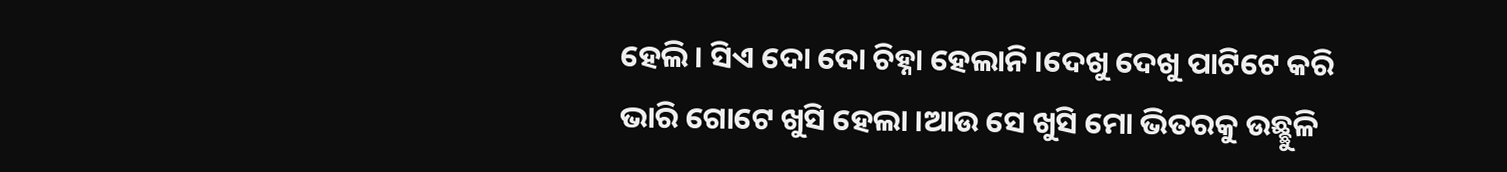ହେଲି । ସିଏ ଦୋ ଦୋ ଚିହ୍ନା ହେଲାନି ।ଦେଖୁ ଦେଖୁ ପାଟିଟେ କରି ଭାରି ଗୋଟେ ଖୁସି ହେଲା ।ଆଉ ସେ ଖୁସି ମୋ ଭିତରକୁ ଉଛ୍ଛୁଳି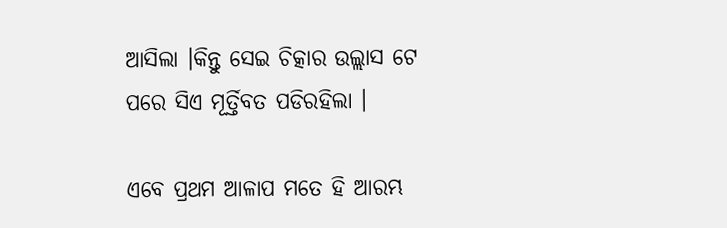ଆସିଲା ।କିନ୍ତୁ ସେଇ ଚିତ୍କାର ଉଲ୍ଲାସ ଟେ ପରେ ସିଏ ମୂର୍ତ୍ତିବତ ପଡିରହିଲା ।

ଏବେ ପ୍ରଥମ ଆଳାପ ମତେ ହି ଆରମ୍ଭ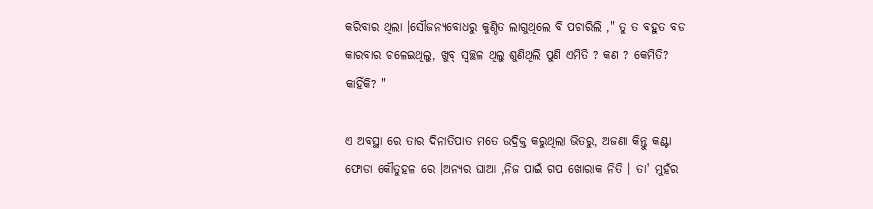କରିବାର ଥିଲା ।ସୌଜନ୍ୟବୋଧରୁ କୁଣ୍ଠିତ ଲାଗୁଥିଲେ ବି ପଚାରିଲି ," ତୁ ତ ବହୁତ ବଡ କାରବାର ଚଳେଇଥିଲୁ, ଖୁବ୍ ସ୍ବଚ୍ଛଳ ଥିଲୁ ଶୁଣିଥିଲି ପୁଣି ଏମିତି ? କଣ ? କେମିତି? କାହିଁକି? "

ଏ ଅବସ୍ଥା ରେ ତାର ଦିନାତିପାତ ମତେ ଉଦ୍ରିକ୍ତ କରୁଥିଲା ଭିତରୁ, ଅଜଣା କିନ୍ତୁ କଣ୍ଟା ଫୋଡା କୌତୁହଳ ରେ ।ଅନ୍ଯର ଘାଆ ,ନିଜ ପାଇଁ ଗପ ଖୋରାକ ନିତି । ତା' ମୁହଁର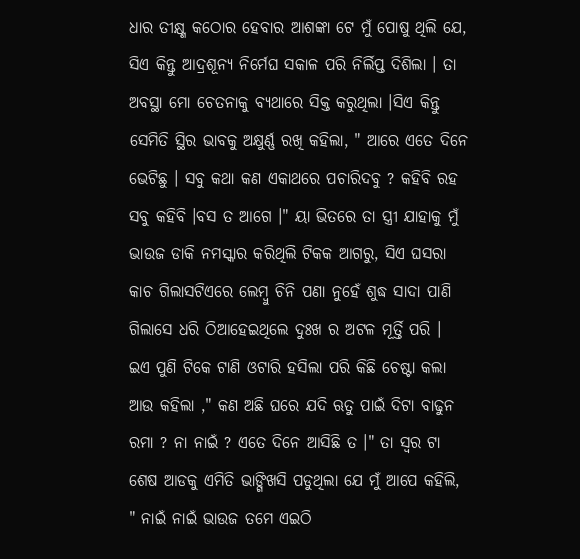ଧାର ତୀକ୍ଷ୍ଣ କଠୋର ହେବାର ଆଶଙ୍କା ଟେ ମୁଁ ପୋଷୁ ଥିଲି ଯେ, ସିଏ କିନ୍ତୁ ଆଦ୍ରଶୂନ୍ଯ ନିର୍ମେଘ ସକାଳ ପରି ନିର୍ଲିପ୍ତ ଦିଶିଲା । ତା ଅବସ୍ଥା ମୋ ଚେତନାକୁ ବ୍ଯଥାରେ ସିକ୍ତ କରୁଥିଲା ।ସିଏ କିନ୍ତୁ ସେମିତି ସ୍ଥିର ଭାବକୁ ଅକ୍ଷୁର୍ଣ୍ଣ ରଖି କହିଲା, " ଆରେ ଏତେ ଦିନେ ଭେଟିଛୁ । ସବୁ କଥା କଣ ଏକାଥରେ ପଚାରିଦବୁ ? କହିବି ରହ ସବୁ କହିବି ।ବସ ତ ଆଗେ ।" ୟା ଭିତରେ ତା ସ୍ତ୍ରୀ ଯାହାକୁ ମୁଁ ଭାଉଜ ଡାକି ନମସ୍କାର କରିଥିଲି ଟିକକ ଆଗରୁ, ସିଏ ଘସରା କାଚ ଗିଲାସଟିଏରେ ଲେମ୍ବୁ ଚିନି ପଣା ନୁହେଁ ଶୁଦ୍ଧ ସାଦା ପାଣି ଗିଲାସେ ଧରି ଠିଆହେଇଥିଲେ ଦୁଃଖ ର ଅଟଳ ମୂର୍ତ୍ତି ପରି । ଇଏ ପୁଣି ଟିକେ ଟାଣି ଓଟାରି ହସିଲା ପରି କିଛି ଚେଷ୍ଟା କଲା ଆଉ କହିଲା ," କଣ ଅଛି ଘରେ ଯଦି ଋତୁ ପାଇଁ ଦିଟା ବାଢୁନ ରମା ? ନା ନାଇଁ ? ଏତେ ଦିନେ ଆସିଛି ତ ।" ତା ସ୍ବର ଟା ଶେଷ ଆଡକୁ ଏମିତି ଭାଙ୍ଗିଖସି ପଡୁଥିଲା ଯେ ମୁଁ ଆପେ କହିଲି, " ନାଇଁ ନାଇଁ ଭାଉଜ ତମେ ଏଇଠି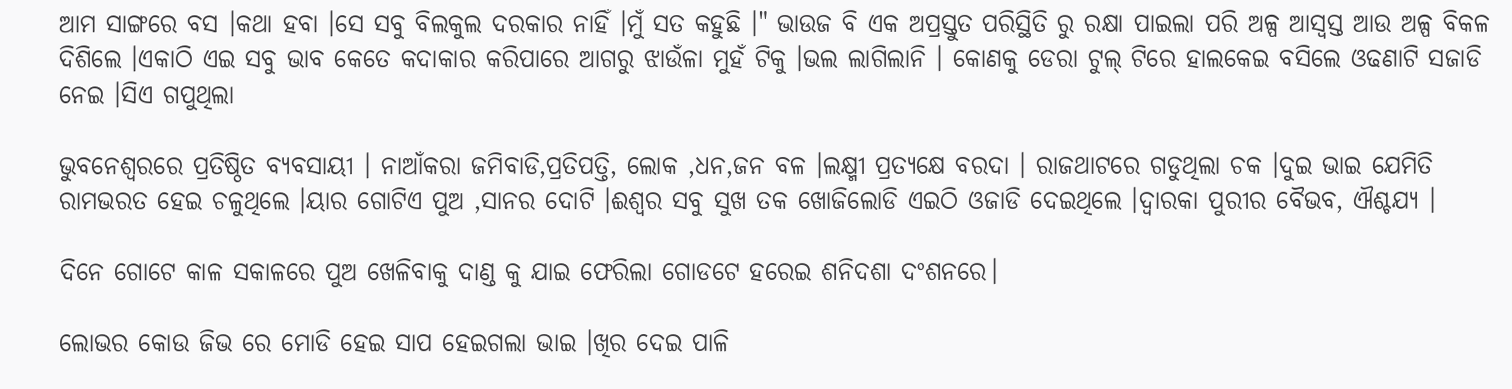ଆମ ସାଙ୍ଗରେ ବସ ।କଥା ହବା ।ସେ ସବୁ ବିଲକୁଲ ଦରକାର ନାହିଁ ।ମୁଁ ସତ କହୁଛି ।" ଭାଉଜ ବି ଏକ ଅପ୍ରସ୍ତୁତ ପରିସ୍ଥିତି ରୁ ରକ୍ଷା ପାଇଲା ପରି ଅଳ୍ପ ଆସ୍ବସ୍ତ ଆଉ ଅଳ୍ପ ବିକଳ ଦିଶିଲେ ।ଏକାଠି ଏଇ ସବୁ ଭାବ କେତେ କଦାକାର କରିପାରେ ଆଗରୁ ଝାଉଁଳା ମୁହଁ ଟିକୁ ।ଭଲ ଲାଗିଲାନି । କୋଣକୁ ଡେରା ଟୁଲ୍ ଟିରେ ହାଲକେଇ ବସିଲେ ଓଢଣାଟି ସଜାଡି ନେଇ ।ସିଏ ଗପୁଥିଲା

ଭୁବନେଶ୍ବରରେ ପ୍ରତିଷ୍ଠିତ ବ୍ଯବସାୟୀ । ନାଆଁକରା ଜମିବାଡି,ପ୍ରତିପତ୍ତି, ଲୋକ ,ଧନ,ଜନ ବଳ ।ଲକ୍ଷ୍ମୀ ପ୍ରତ୍ଯକ୍ଷେ ବରଦା । ରାଜଥାଟରେ ଗଡୁଥିଲା ଚକ ।ଦୁଇ ଭାଇ ଯେମିତି ରାମଭରତ ହେଇ ଚଳୁଥିଲେ ।ୟାର ଗୋଟିଏ ପୁଅ ,ସାନର ଦୋଟି ।ଈଶ୍ବର ସବୁ ସୁଖ ତକ ଖୋଜିଲୋଡି ଏଇଠି ଓଜାଡି ଦେଇଥିଲେ ।ଦ୍ବାରକା ପୁରୀର ବୈଭବ, ଐଶ୍ଚଯ୍ଯ ।

ଦିନେ ଗୋଟେ କାଳ ସକାଳରେ ପୁଅ ଖେଳିବାକୁ ଦାଣ୍ଡ କୁ ଯାଇ ଫେରିଲା ଗୋଡଟେ ହରେଇ ଶନିଦଶା ଦଂଶନରେ।

ଲୋଭର କୋଉ ଜିଭ ରେ ମୋଡି ହେଇ ସାପ ହେଇଗଲା ଭାଇ ।ଖିର ଦେଇ ପାଳି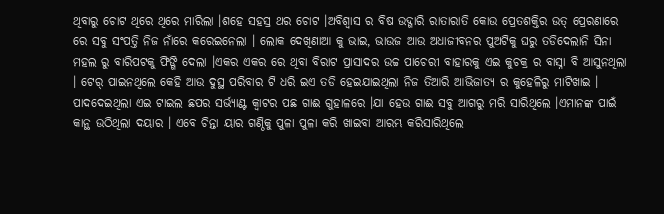ଥିବାରୁ ଚୋଟ ଥିରେ ଥିରେ ମାରିଲା ।ଶହେ ସହସ୍ର ଥର ଚୋଟ ।ଅବିଶ୍ବାସ ର ବିଷ ଉଦ୍ଗାରି ରାତାରାତି କୋଉ ପ୍ରେତଶକ୍ତିର ଉତ୍ ପ୍ରେରଣାରେ ରେ ସବୁ ସଂପତ୍ତି ନିଜ ନାଁରେ କରେଇନେଲା । ଲୋକ ଦେଖିଣାଆ କୁ ଭାଇ, ଭାଉଜ ଆଉ ଅଧାଜୀବନର ପୁଅଟିକୁ ଘରୁ ତଡିଦେଲାନି ସିନା ମହଲ ରୁ ବାରିପଟକୁ ଫିଙ୍ଗି ଦେଲା ।ଏକର ଏକର ରେ ଥିବା ବିରାଟ ପ୍ରାସାଦର ଉଚ୍ଚ ପାଚେରୀ ବାହାରକୁ ଏଇ କୁଚକ୍ର ର ବାସ୍ନା ବି ଆସୁନଥିଲା । ଟେର୍ ପାଇନଥିଲେ କେହି ଆଉ ଦୁସ୍ଥ ପରିବାର ଟି ଧରି ଇଏ ତଡି ହେଇଯାଇଥିଲା ନିଜ ତିଆରି ଆଭିଜାତ୍ଯ ର କୁହେଳିରୁ ମାଟିଖାଇ । ପାଦଦେଇଥିଲା ଏଇ ଟାଇଲ ଛପର ସର୍ଭ୍ଯାଣ୍ଟ କ୍ବାଟର ପଛ ଗାଈ ଗୁହାଳରେ ।ଯା ହେଉ ଗାଈ ସବୁ ଆଗରୁ ମରି ସାରିଥିଲେ ।ଏମାନଙ୍କ ପାଇଁ କାନ୍ଥ ଉଠିଥିଲା ଦୟାର । ଏବେ ଚିନ୍ତା ୟାର ଗଣ୍ଠିକୁ ପୁଳା ପୁଳା କରି ଖାଇବା ଆରମ୍ଭ କରିସାରିଥିଲେ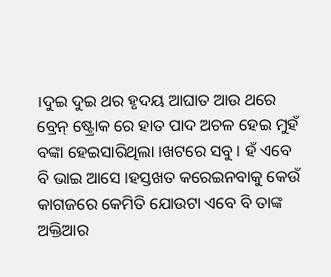।ଦୁଇ ଦୁଇ ଥର ହୃଦୟ ଆଘାତ ଆଉ ଥରେ ବ୍ରେନ୍ ଷ୍ଟ୍ରୋକ ରେ ହାତ ପାଦ ଅଚଳ ହେଇ ମୁହଁ ବଙ୍କା ହେଇସାରିଥିଲା ।ଖଟରେ ସବୁ । ହଁ ଏବେ ବି ଭାଇ ଆସେ ।ହସ୍ତଖତ କରେଇନବାକୁ କେଉଁ କାଗଜରେ କେମିତି ଯୋଉଟା ଏବେ ବି ତାଙ୍କ ଅକ୍ତିଆର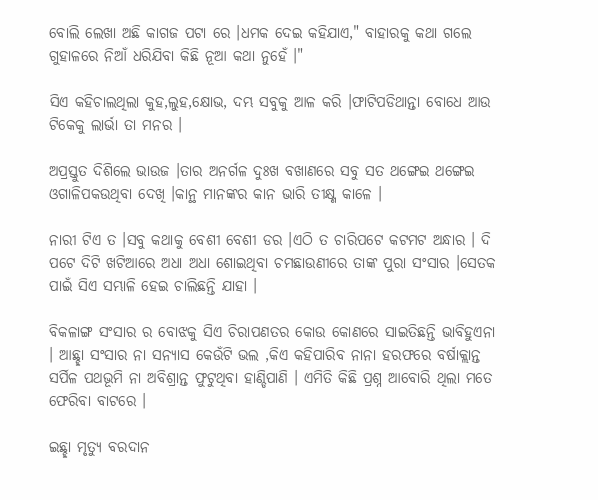ବୋଲି ଲେଖା ଅଛି କାଗଜ ପଟା ରେ ।ଧମକ ଦେଇ କହିଯାଏ," ବାହାରକୁ କଥା ଗଲେ ଗୁହାଳରେ ନିଆଁ ଧରିଯିବା କିଛି ନୂଆ କଥା ନୁହେଁ ।"

ସିଏ କହିଚାଲଥିଲା କୁହ,ଲୁହ,କ୍ଷୋଭ, ଦମ୍ଭ ସବୁକୁ ଆଳ କରି ।ଫାଟିପଡିଥାନ୍ତା ବୋଧେ ଆଉ ଟିକେକୁ ଲାର୍ଭା ତା ମନର ।

ଅପ୍ରସ୍ତୁତ ଦିଶିଲେ ଭାଉଜ ।ତାର ଅନର୍ଗଳ ଦୁଃଖ ବଖାଣରେ ସବୁ ସତ ଥଙ୍ଗେଇ ଥଙ୍ଗେଇ ଓଗାଳିପକଉଥିବା ଦେଖି ।କାନ୍ଥ ମାନଙ୍କର କାନ ଭାରି ତୀକ୍ଷ୍ଣ କାଳେ ।

ନାରୀ ଟିଏ ତ ।ସବୁ କଥାକୁ ବେଶୀ ବେଶୀ ଡର ।ଏଠି ତ ଚାରିପଟେ କଟମଟ ଅନ୍ଧାର । ଦି ପଟେ ଦିଟି ଖଟିଆରେ ଅଧା ଅଧା ଶୋଇଥିବା ଚମଛାଉଣୀରେ ତାଙ୍କ ପୁରା ସଂସାର ।ସେତକ ପାଇଁ ସିଏ ସମ୍ଭାଳି ହେଇ ଚାଲିଛନ୍ତି ଯାହା ।

ବିକଳାଙ୍ଗ ସଂସାର ର ବୋଝକୁ ସିଏ ଚିରାପଣତର କୋଉ କୋଣରେ ସାଇତିଛନ୍ତି ଭାବିହୁଏନା । ଆଛ୍ଛା ସଂସାର ନା ସନ୍ଯାସ କେଉଁଟି ଭଲ ,କିଏ କହିପାରିବ ନାନା ହରଫରେ ବର୍ଷାକ୍ଲାନ୍ତ ସର୍ପିଳ ପଥଭୂମି ନା ଅବିଶ୍ରାନ୍ତ ଫୁଟୁଥିବା ହାଣ୍ଡିପାଣି । ଏମିତି କିଛି ପ୍ରଶ୍ନ ଆବୋରି ଥିଲା ମତେ ଫେରିବା ବାଟରେ ।

ଇଛ୍ଛା ମୃତ୍ୟୁ ବରଦାନ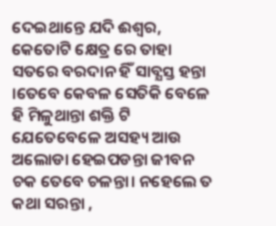ଦେଇଥାନ୍ତେ ଯଦି ଈଶ୍ବର, କେତୋଟି କ୍ଷେତ୍ର ରେ ତାହା ସତରେ ବରଦାନ ହିଁ ସାବ୍ଯସ୍ତ ହନ୍ତା ।ତେବେ କେବଳ ସେତିକି ବେଳେ ହି ମିଳୁଥାନ୍ତା ଶକ୍ତି ଟି ଯେତେବେଳେ ଅସହ୍ୟ ଆଉ ଅଲୋଡା ହେଇପଡନ୍ତା ଜୀବନ ଚକ ତେବେ ଚଳନ୍ତା। ନହେଲେ ତ କଥା ସରନ୍ତା ,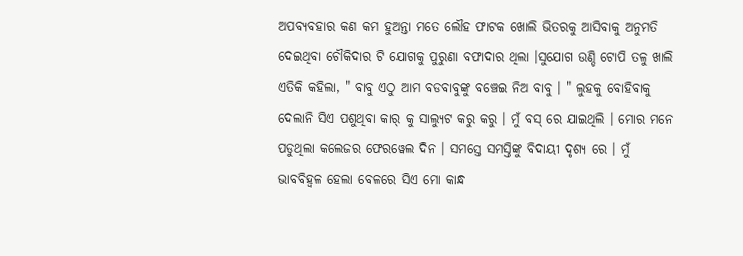ଅପବ୍ଯବହାର କଣ କମ ହୁଅନ୍ତା ମତେ ଲୌହ ଫାଟକ ଖୋଲି ଭିତରକୁ ଆସିବାକୁ ଅନୁମତି ଦେଇଥିବା ଚୌକିଦାର ଟି ଯୋଗକୁ ପୁରୁଣା ବଫାଦାର ଥିଲା ।ସୁଯୋଗ ଉଣ୍ଡି ଟୋପି ତଳୁ ଖାଲି ଏତିକି କହିଲା, " ବାବୁ ଏଠୁ ଆମ ବଡବାବୁଙ୍କୁ ବଞ୍ଚେଇ ନିଅ ବାବୁ । " ଲୁହକୁ ବୋହିବାକୁ ଦେଲାନି ସିଏ ପଶୁଥିବା କାର୍ କୁ ସାଲ୍ଯୁଟ କରୁ କରୁ । ମୁଁ ବସ୍ ରେ ଯାଇଥିଲି । ମୋର ମନେ ପଡୁଥିଲା କଲେଜର ଫେରୱେଲ ଦିନ । ସମସ୍ତେ ସମସ୍ତିଙ୍କୁ ବିଦାୟୀ ଦୃଶ୍ୟ ରେ । ମୁଁ ଭାବବିହ୍ବଳ ହେଲା ବେଳରେ ସିଏ ମୋ କାନ୍ଧ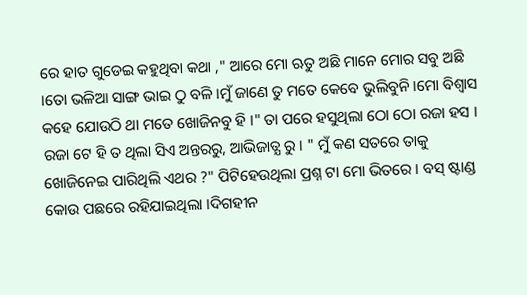ରେ ହାତ ଗୁଡେଇ କହୁଥିବା କଥା ," ଆରେ ମୋ ଋତୁ ଅଛି ମାନେ ମୋର ସବୁ ଅଛି ।ତୋ ଭଳିଆ ସାଙ୍ଗ ଭାଇ ଠୁ ବଳି ।ମୁଁ ଜାଣେ ତୁ ମତେ କେବେ ଭୁଲିବୁନି ।ମୋ ବିଶ୍ବାସ କହେ ଯୋଉଠି ଥା ମତେ ଖୋଜିନବୁ ହି ।" ତା ପରେ ହସୁଥିଲା ଠୋ ଠୋ ରଜା ହସ । ରଜା ଟେ ହି ତ ଥିଲା ସିଏ ଅନ୍ତରରୁ, ଆଭିଜାତ୍ଯ ରୁ । " ମୁଁ କଣ ସତରେ ତାକୁ ଖୋଜିନେଇ ପାରିଥିଲି ଏଥର ?" ପିଟିହେଉଥିଲା ପ୍ରଶ୍ନ ଟା ମୋ ଭିତରେ । ବସ୍ ଷ୍ଟାଣ୍ଡ କୋଉ ପଛରେ ରହିଯାଇଥିଲା ।ଦିଗହୀନ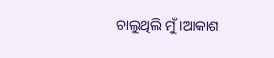ଚାଲୁଥିଲି ମୁଁ ।ଆକାଶ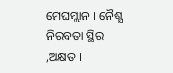ମେଘମ୍ଲାନ । ନୈଶ୍ଯ ନିରବତା ସ୍ଥିର ,ଅକ୍ଷତ ।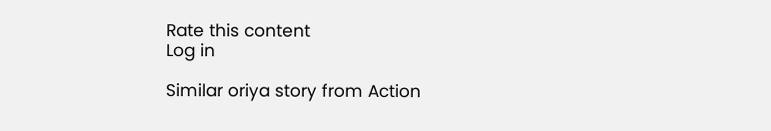Rate this content
Log in

Similar oriya story from Action